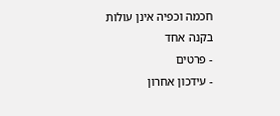חכמה וכפיה אינן עולות בקנה אחד
- פרטים
- עידכון אחרון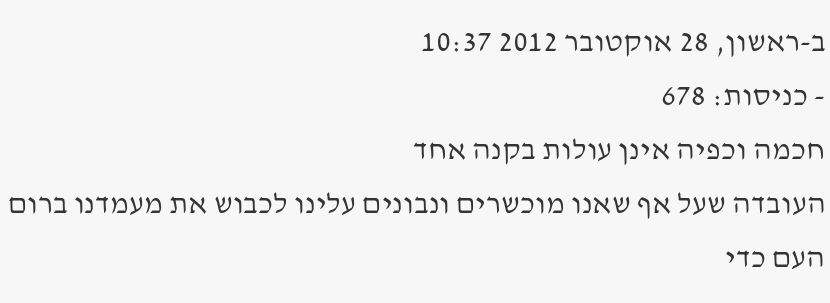ב-ראשון, 28 אוקטובר 2012 10:37
- כניסות: 678
חכמה וכפיה אינן עולות בקנה אחד
העובדה שעל אף שאנו מוכשרים ונבונים עלינו לכבוש את מעמדנו ברום העם כדי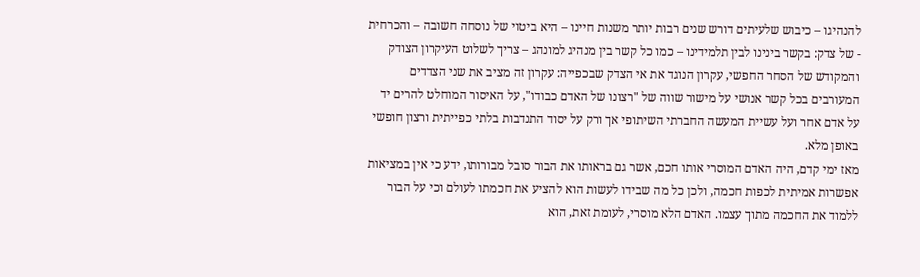להנהיגו – כיבוש שלעיתים דורש שנים רבות יותר משנות חיינו – היא ביטוי של נוסחה חשובה – והכרחית - של צדק: בקשר בינינו לבין תלמידינו – כמו כל קשר בין מנהיג למונהג – צריך לשלוט העיקרון הצודק והמקודש של הסחר החפשי, עקרון הנוגד את אי הצדק שבכפייה: עקרון זה מציב את שני הצדדים המעורבים בכל קשר אנושי על מישור שווה של "רצונו של האדם כבודו", על האיסור המוחלט להרים יד על אדם אחר ועל עשיית המעשה החברתי השיתופי אך ורק על יסוד התנדבות בלתי כפייתית ורצון חופשי באופן מלא.
מאז ימי קדם, היה האדם המוסרי אותו חכם, אשר גם בראותו את הבור סובל מבורותו, ידע כי אין במציאות אפשרות אמיתית לכפות חכמה, ולכן כל מה שבידו לעשות הוא להציע את חכמתו לעולם וכי על הבור ללמוד את החכמה מתוך עצמו. האדם הלא מוסרי, לעומת זאת, הוא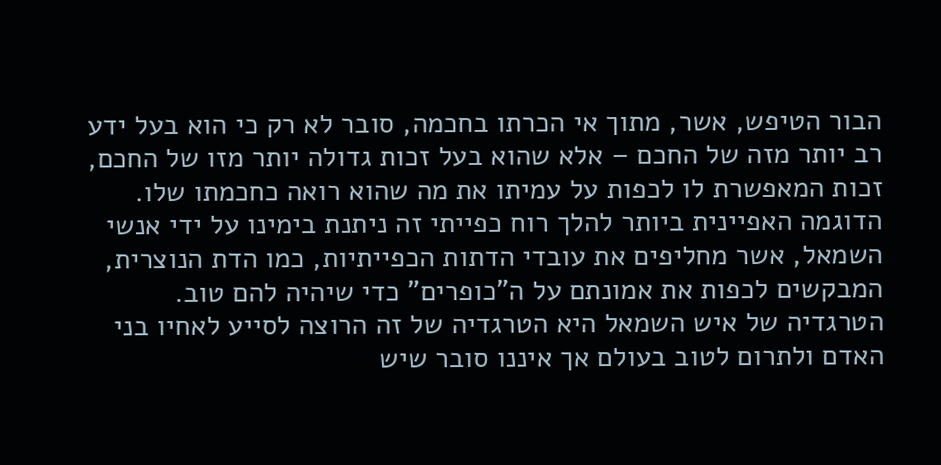הבור הטיפש, אשר, מתוך אי הכרתו בחכמה, סובר לא רק כי הוא בעל ידע רב יותר מזה של החכם – אלא שהוא בעל זכות גדולה יותר מזו של החכם, זכות המאפשרת לו לכפות על עמיתו את מה שהוא רואה כחכמתו שלו.
הדוגמה האפיינית ביותר להלך רוח כפייתי זה ניתנת בימינו על ידי אנשי השמאל, אשר מחליפים את עובדי הדתות הכפייתיות, כמו הדת הנוצרית, המבקשים לכפות את אמונתם על ה"כופרים" כדי שיהיה להם טוב. הטרגדיה של איש השמאל היא הטרגדיה של זה הרוצה לסייע לאחיו בני האדם ולתרום לטוב בעולם אך איננו סובר שיש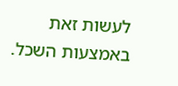לעשות זאת באמצעות השכל.